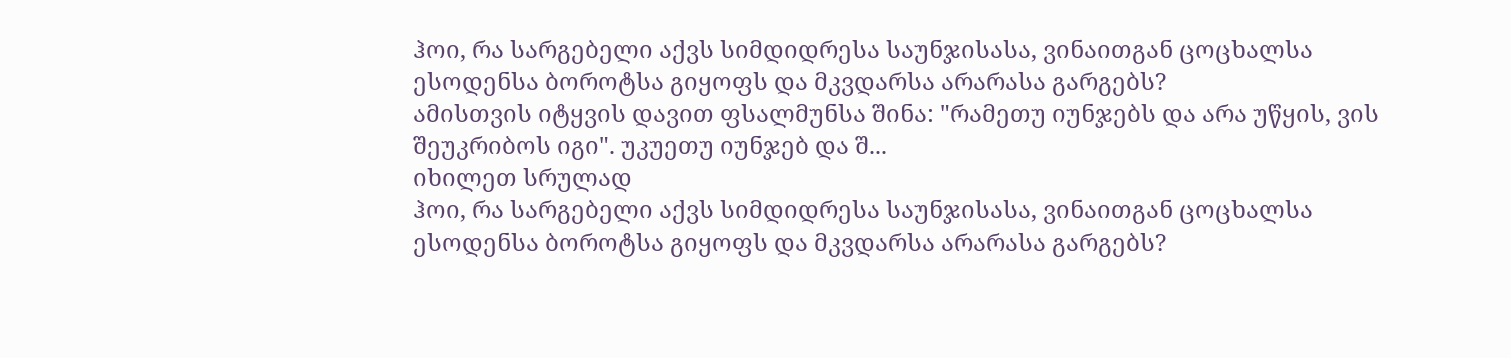ჰოი, რა სარგებელი აქვს სიმდიდრესა საუნჯისასა, ვინაითგან ცოცხალსა ესოდენსა ბოროტსა გიყოფს და მკვდარსა არარასა გარგებს?
ამისთვის იტყვის დავით ფსალმუნსა შინა: "რამეთუ იუნჯებს და არა უწყის, ვის შეუკრიბოს იგი". უკუეთუ იუნჯებ და შ...
იხილეთ სრულად
ჰოი, რა სარგებელი აქვს სიმდიდრესა საუნჯისასა, ვინაითგან ცოცხალსა ესოდენსა ბოროტსა გიყოფს და მკვდარსა არარასა გარგებს?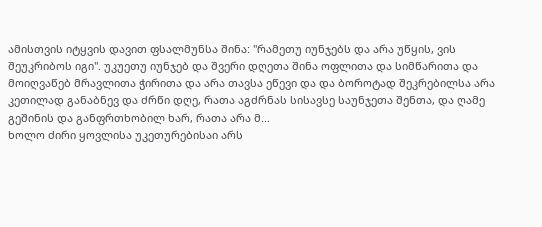ამისთვის იტყვის დავით ფსალმუნსა შინა: "რამეთუ იუნჯებს და არა უწყის, ვის შეუკრიბოს იგი". უკუეთუ იუნჯებ და შვერი დღეთა შინა ოფლითა და სიმწარითა და მოიღვაწებ მრავლითა ჭირითა და არა თავსა ეწევი და და ბოროტად შეკრებილსა არა კეთილად განაბნევ და ძრწი დღე, რათა აგძრნას სისავსე საუნჯეთა შენთა, და ღამე გეშინის და განფრთხობილ ხარ, რათა არა მ...
ხოლო ძირი ყოვლისა უკეთურებისაი არს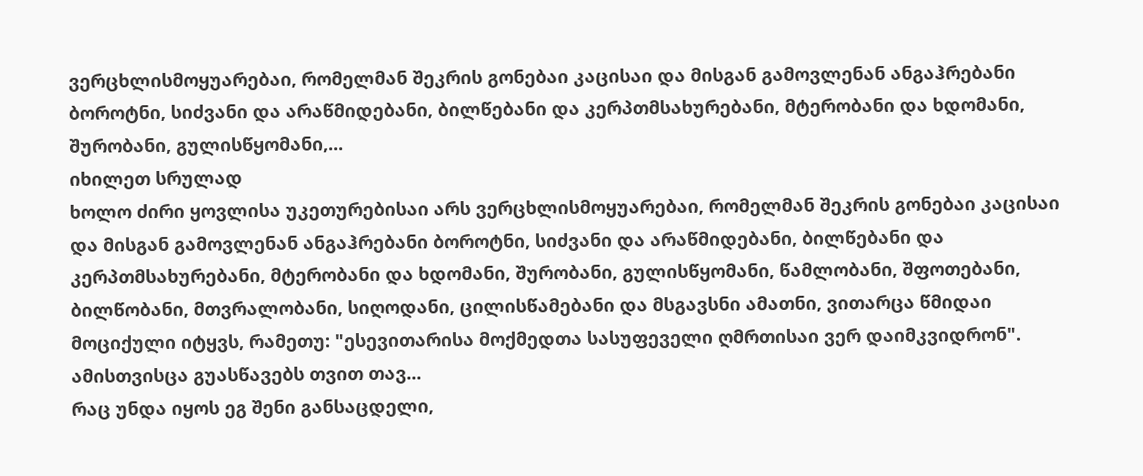ვერცხლისმოყუარებაი, რომელმან შეკრის გონებაი კაცისაი და მისგან გამოვლენან ანგაჰრებანი ბოროტნი, სიძვანი და არაწმიდებანი, ბილწებანი და კერპთმსახურებანი, მტერობანი და ხდომანი, შურობანი, გულისწყომანი,...
იხილეთ სრულად
ხოლო ძირი ყოვლისა უკეთურებისაი არს ვერცხლისმოყუარებაი, რომელმან შეკრის გონებაი კაცისაი და მისგან გამოვლენან ანგაჰრებანი ბოროტნი, სიძვანი და არაწმიდებანი, ბილწებანი და კერპთმსახურებანი, მტერობანი და ხდომანი, შურობანი, გულისწყომანი, წამლობანი, შფოთებანი, ბილწობანი, მთვრალობანი, სიღოდანი, ცილისწამებანი და მსგავსნი ამათნი, ვითარცა წმიდაი მოციქული იტყვს, რამეთუ: "ესევითარისა მოქმედთა სასუფეველი ღმრთისაი ვერ დაიმკვიდრონ". ამისთვისცა გუასწავებს თვით თავ...
რაც უნდა იყოს ეგ შენი განსაცდელი,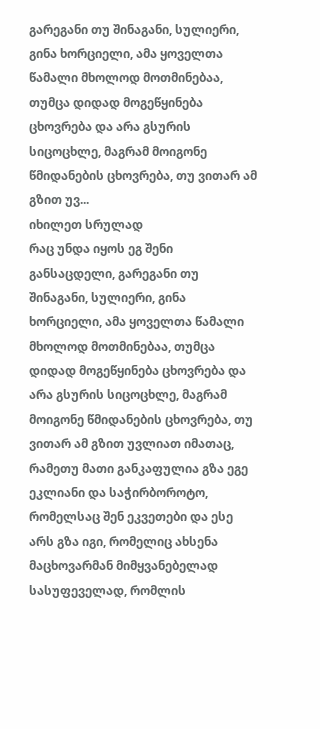გარეგანი თუ შინაგანი, სულიერი, გინა ხორციელი, ამა ყოველთა წამალი მხოლოდ მოთმინებაა, თუმცა დიდად მოგეწყინება ცხოვრება და არა გსურის სიცოცხლე, მაგრამ მოიგონე წმიდანების ცხოვრება, თუ ვითარ ამ გზით უვ...
იხილეთ სრულად
რაც უნდა იყოს ეგ შენი განსაცდელი, გარეგანი თუ შინაგანი, სულიერი, გინა ხორციელი, ამა ყოველთა წამალი მხოლოდ მოთმინებაა, თუმცა დიდად მოგეწყინება ცხოვრება და არა გსურის სიცოცხლე, მაგრამ მოიგონე წმიდანების ცხოვრება, თუ ვითარ ამ გზით უვლიათ იმათაც, რამეთუ მათი განკაფულია გზა ეგე ეკლიანი და საჭირბოროტო, რომელსაც შენ ეკვეთები და ესე არს გზა იგი, რომელიც ახსენა მაცხოვარმან მიმყვანებელად სასუფეველად, რომლის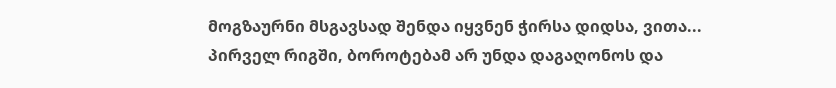მოგზაურნი მსგავსად შენდა იყვნენ ჭირსა დიდსა, ვითა...
პირველ რიგში, ბოროტებამ არ უნდა დაგაღონოს და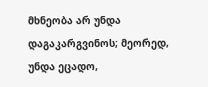მხნეობა არ უნდა დაგაკარგვინოს; მეორედ, უნდა ეცადო,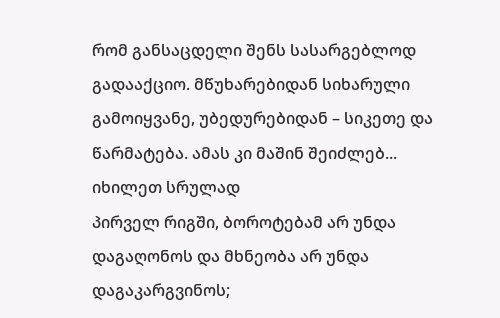რომ განსაცდელი შენს სასარგებლოდ გადააქციო. მწუხარებიდან სიხარული გამოიყვანე, უბედურებიდან – სიკეთე და წარმატება. ამას კი მაშინ შეიძლებ...
იხილეთ სრულად
პირველ რიგში, ბოროტებამ არ უნდა დაგაღონოს და მხნეობა არ უნდა დაგაკარგვინოს;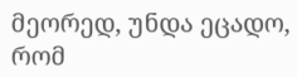მეორედ, უნდა ეცადო, რომ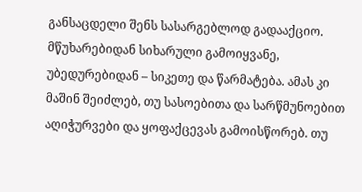განსაცდელი შენს სასარგებლოდ გადააქციო. მწუხარებიდან სიხარული გამოიყვანე, უბედურებიდან – სიკეთე და წარმატება. ამას კი მაშინ შეიძლებ, თუ სასოებითა და სარწმუნოებით აღიჭურვები და ყოფაქცევას გამოისწორებ. თუ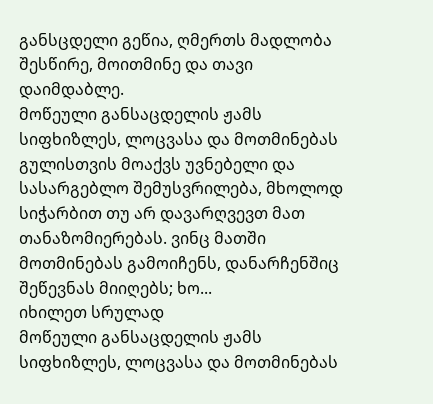განსცდელი გეწია, ღმერთს მადლობა შესწირე, მოითმინე და თავი დაიმდაბლე.
მოწეული განსაცდელის ჟამს სიფხიზლეს, ლოცვასა და მოთმინებას გულისთვის მოაქვს უვნებელი და სასარგებლო შემუსვრილება, მხოლოდ სიჭარბით თუ არ დავარღვევთ მათ თანაზომიერებას. ვინც მათში მოთმინებას გამოიჩენს, დანარჩენშიც შეწევნას მიიღებს; ხო...
იხილეთ სრულად
მოწეული განსაცდელის ჟამს სიფხიზლეს, ლოცვასა და მოთმინებას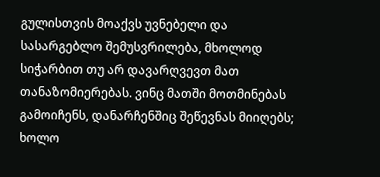გულისთვის მოაქვს უვნებელი და სასარგებლო შემუსვრილება, მხოლოდ სიჭარბით თუ არ დავარღვევთ მათ თანაზომიერებას. ვინც მათში მოთმინებას გამოიჩენს, დანარჩენშიც შეწევნას მიიღებს; ხოლო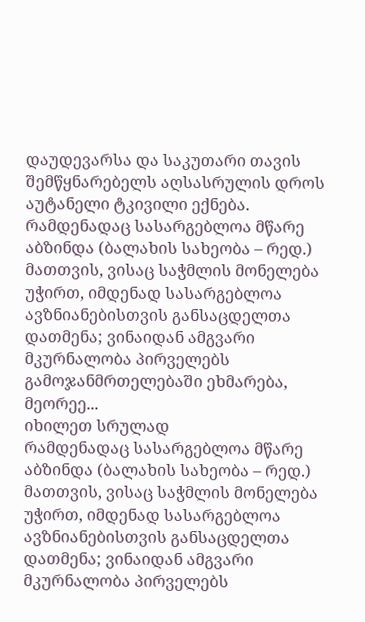დაუდევარსა და საკუთარი თავის შემწყნარებელს აღსასრულის დროს აუტანელი ტკივილი ექნება.
რამდენადაც სასარგებლოა მწარე აბზინდა (ბალახის სახეობა – რედ.) მათთვის, ვისაც საჭმლის მონელება უჭირთ, იმდენად სასარგებლოა ავზნიანებისთვის განსაცდელთა დათმენა; ვინაიდან ამგვარი მკურნალობა პირველებს გამოჯანმრთელებაში ეხმარება, მეორეე...
იხილეთ სრულად
რამდენადაც სასარგებლოა მწარე აბზინდა (ბალახის სახეობა – რედ.) მათთვის, ვისაც საჭმლის მონელება უჭირთ, იმდენად სასარგებლოა ავზნიანებისთვის განსაცდელთა დათმენა; ვინაიდან ამგვარი მკურნალობა პირველებს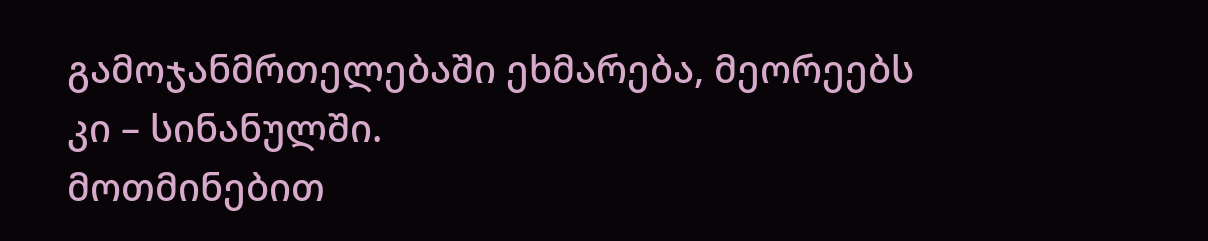გამოჯანმრთელებაში ეხმარება, მეორეებს კი – სინანულში.
მოთმინებით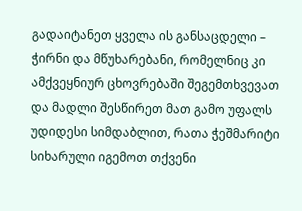გადაიტანეთ ყველა ის განსაცდელი – ჭირნი და მწუხარებანი, რომელნიც კი ამქვეყნიურ ცხოვრებაში შეგემთხვევათ და მადლი შესწირეთ მათ გამო უფალს უდიდესი სიმდაბლით, რათა ჭეშმარიტი სიხარული იგემოთ თქვენი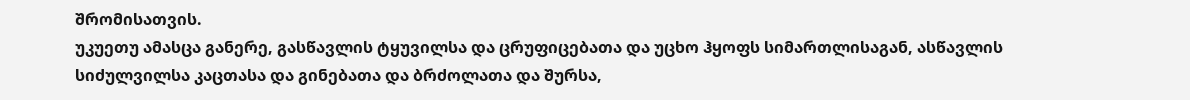შრომისათვის.
უკუეთუ ამასცა განერე, გასწავლის ტყუვილსა და ცრუფიცებათა და უცხო ჰყოფს სიმართლისაგან, ასწავლის სიძულვილსა კაცთასა და გინებათა და ბრძოლათა და შურსა,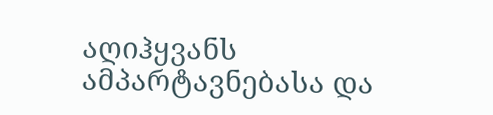აღიჰყვანს ამპარტავნებასა და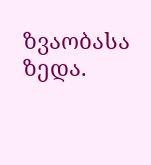ზვაობასა ზედა.